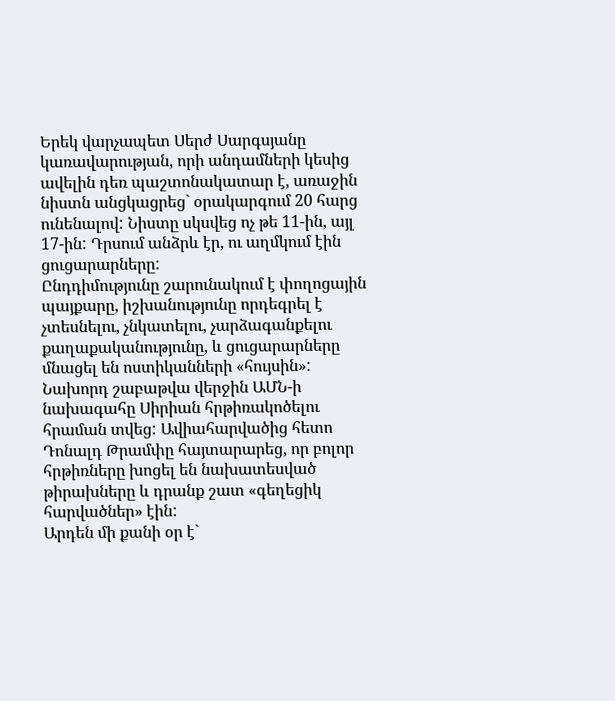Երեկ վարչապետ Սերժ Սարգսյանը կառավարության, որի անդամների կեսից ավելին դեռ պաշտոնակատար է, առաջին նիստն անցկացրեց` օրակարգում 20 հարց ունենալով: Նիստը սկսվեց ոչ թե 11-ին, այլ 17-ին: Դրսում անձրև էր, ու աղմկում էին ցուցարարները:
Ընդդիմությունը շարունակում է փողոցային պայքարը, իշխանությունը որդեգրել է չտեսնելու, չնկատելու, չարձագանքելու քաղաքականությունը, և ցուցարարները մնացել են ոստիկանների «հույսին»:
Նախորդ շաբաթվա վերջին ԱՄՆ-ի նախագահը Սիրիան հրթիռակոծելու հրաման տվեց: Ավիահարվածից հետո Դոնալդ Թրամփը հայտարարեց, որ բոլոր հրթիռները խոցել են նախատեսված թիրախները և դրանք շատ «գեղեցիկ հարվածներ» էին:
Արդեն մի քանի օր է`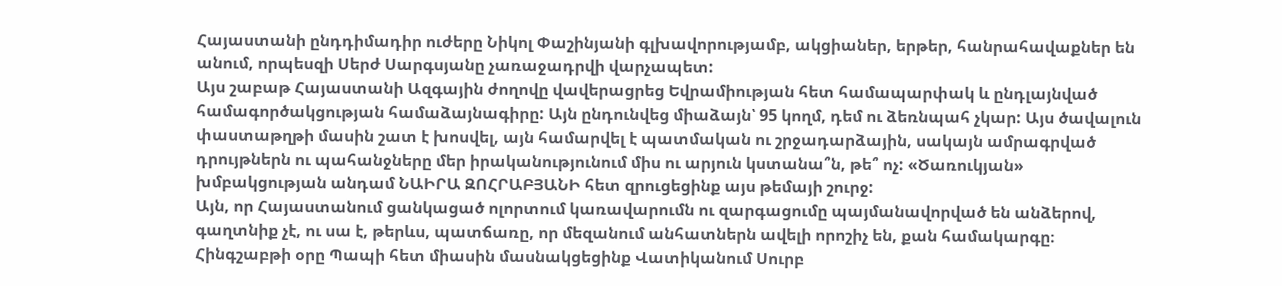Հայաստանի ընդդիմադիր ուժերը Նիկոլ Փաշինյանի գլխավորությամբ, ակցիաներ, երթեր, հանրահավաքներ են անում, որպեսզի Սերժ Սարգսյանը չառաջադրվի վարչապետ:
Այս շաբաթ Հայաստանի Ազգային ժողովը վավերացրեց Եվրամիության հետ համապարփակ և ընդլայնված համագործակցության համաձայնագիրը: Այն ընդունվեց միաձայն՝ 95 կողմ, դեմ ու ձեռնպահ չկար: Այս ծավալուն փաստաթղթի մասին շատ է խոսվել, այն համարվել է պատմական ու շրջադարձային, սակայն ամրագրված դրույթներն ու պահանջները մեր իրականությունում միս ու արյուն կստանա՞ն, թե՞ ոչ: «Ծառուկյան» խմբակցության անդամ ՆԱԻՐԱ ԶՈՀՐԱԲՅԱՆԻ հետ զրուցեցինք այս թեմայի շուրջ:
Այն, որ Հայաստանում ցանկացած ոլորտում կառավարումն ու զարգացումը պայմանավորված են անձերով, գաղտնիք չէ, ու սա է, թերևս, պատճառը, որ մեզանում անհատներն ավելի որոշիչ են, քան համակարգը։
Հինգշաբթի օրը Պապի հետ միասին մասնակցեցինք Վատիկանում Սուրբ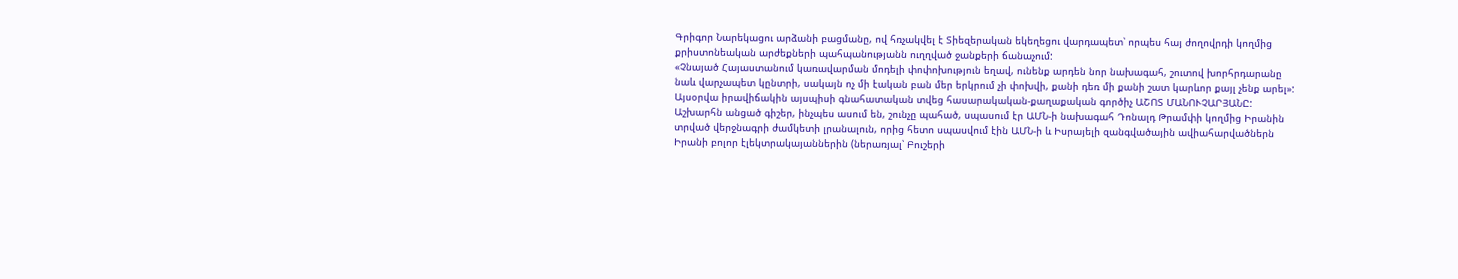Գրիգոր Նարեկացու արձանի բացմանը, ով հռչակվել է Տիեզերական եկեղեցու վարդապետ՝ որպես հայ ժողովրդի կողմից քրիստոնեական արժեքների պահպանությանն ուղղված ջանքերի ճանաչում:
«Չնայած Հայաստանում կառավարման մոդելի փոփոխություն եղավ, ունենք արդեն նոր նախագահ, շուտով խորհրդարանը նաև վարչապետ կընտրի, սակայն ոչ մի էական բան մեր երկրում չի փոխվի, քանի դեռ մի քանի շատ կարևոր քայլ չենք արել»: Այսօրվա իրավիճակին այսպիսի գնահատական տվեց հասարակական-քաղաքական գործիչ ԱՇՈՏ ՄԱՆՈՒՉԱՐՅԱՆԸ:
Աշխարհն անցած գիշեր, ինչպես ասում են, շունչը պահած, սպասում էր ԱՄՆ-ի նախագահ Դոնալդ Թրամփի կողմից Իրանին տրված վերջնագրի ժամկետի լրանալուն, որից հետո սպասվում էին ԱՄՆ-ի և Իսրայելի զանգվածային ավիահարվածներն Իրանի բոլոր էլեկտրակայաններին (ներառյալ՝ Բուշերի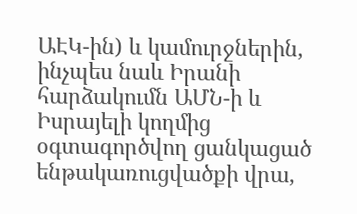ԱԷԿ-ին) և կամուրջներին, ինչպես նաև Իրանի հարձակումն ԱՄՆ-ի և Իսրայելի կողմից օգտագործվող ցանկացած ենթակառուցվածքի վրա,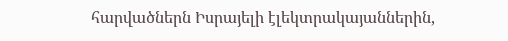հարվածներն Իսրայելի էլեկտրակայաններին,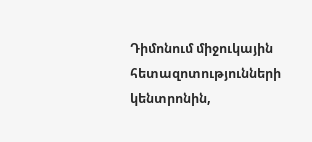Դիմոնում միջուկային հետազոտությունների կենտրոնին,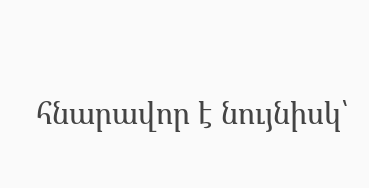հնարավոր է նույնիսկ՝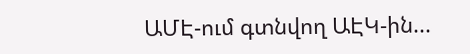ԱՄԷ-ում գտնվող ԱԷԿ-ին...